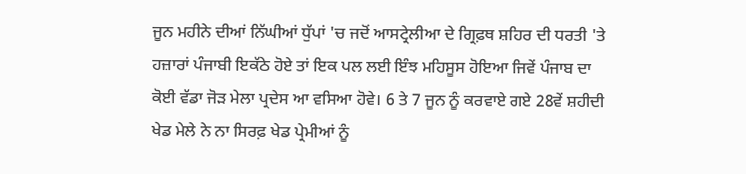ਜੂਨ ਮਹੀਨੇ ਦੀਆਂ ਨਿੱਘੀਆਂ ਧੁੱਪਾਂ 'ਚ ਜਦੋਂ ਆਸਟ੍ਰੇਲੀਆ ਦੇ ਗ੍ਰਿਫ਼ਥ ਸ਼ਹਿਰ ਦੀ ਧਰਤੀ 'ਤੇ ਹਜ਼ਾਰਾਂ ਪੰਜਾਬੀ ਇਕੱਠੇ ਹੋਏ ਤਾਂ ਇਕ ਪਲ ਲਈ ਇੰਝ ਮਹਿਸੂਸ ਹੋਇਆ ਜਿਵੇਂ ਪੰਜਾਬ ਦਾ ਕੋਈ ਵੱਡਾ ਜੋੜ ਮੇਲਾ ਪ੍ਰਦੇਸ ਆ ਵਸਿਆ ਹੋਵੇ। 6 ਤੇ 7 ਜੂਨ ਨੂੰ ਕਰਵਾਏ ਗਏ 28ਵੇਂ ਸ਼ਹੀਦੀ ਖੇਡ ਮੇਲੇ ਨੇ ਨਾ ਸਿਰਫ਼ ਖੇਡ ਪ੍ਰੇਮੀਆਂ ਨੂੰ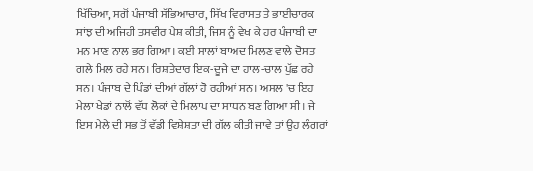ਖਿੱਚਿਆ, ਸਗੋਂ ਪੰਜਾਬੀ ਸੱਭਿਆਚਾਰ, ਸਿੱਖ ਵਿਰਾਸਤ ਤੇ ਭਾਈਚਾਰਕ ਸਾਂਝ ਦੀ ਅਜਿਹੀ ਤਸਵੀਰ ਪੇਸ਼ ਕੀਤੀ, ਜਿਸ ਨੂੰ ਵੇਖ ਕੇ ਹਰ ਪੰਜਾਬੀ ਦਾ ਮਨ ਮਾਣ ਨਾਲ ਭਰ ਗਿਆ। ਕਈ ਸਾਲਾਂ ਬਾਅਦ ਮਿਲਣ ਵਾਲੇ ਦੋਸਤ ਗਲੇ ਮਿਲ ਰਹੇ ਸਨ। ਰਿਸ਼ਤੇਦਾਰ ਇਕ-ਦੂਜੇ ਦਾ ਹਾਲ-ਚਾਲ ਪੁੱਛ ਰਹੇ ਸਨ। ਪੰਜਾਬ ਦੇ ਪਿੰਡਾਂ ਦੀਆਂ ਗੱਲਾਂ ਹੋ ਰਹੀਆਂ ਸਨ। ਅਸਲ 'ਚ ਇਹ ਮੇਲਾ ਖੇਡਾਂ ਨਾਲੋਂ ਵੱਧ ਲੋਕਾਂ ਦੇ ਮਿਲਾਪ ਦਾ ਸਾਧਨ ਬਣ ਗਿਆ ਸੀ। ਜੇ ਇਸ ਮੇਲੇ ਦੀ ਸਭ ਤੋਂ ਵੱਡੀ ਵਿਸ਼ੇਸ਼ਤਾ ਦੀ ਗੱਲ ਕੀਤੀ ਜਾਵੇ ਤਾਂ ਉਹ ਲੰਗਰਾਂ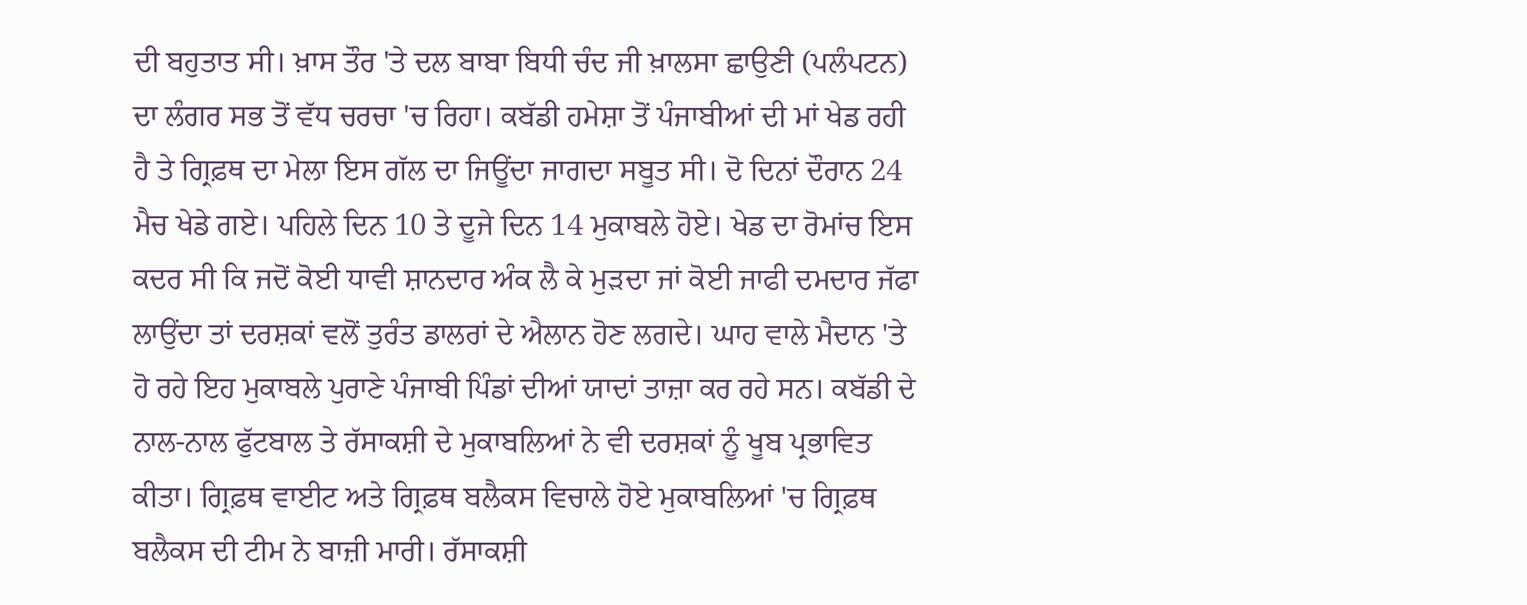ਦੀ ਬਹੁਤਾਤ ਸੀ। ਖ਼ਾਸ ਤੌਰ 'ਤੇ ਦਲ ਬਾਬਾ ਬਿਧੀ ਚੰਦ ਜੀ ਖ਼ਾਲਸਾ ਛਾਉਣੀ (ਪਲੰਪਟਨ) ਦਾ ਲੰਗਰ ਸਭ ਤੋਂ ਵੱਧ ਚਰਚਾ 'ਚ ਰਿਹਾ। ਕਬੱਡੀ ਹਮੇਸ਼ਾ ਤੋਂ ਪੰਜਾਬੀਆਂ ਦੀ ਮਾਂ ਖੇਡ ਰਹੀ ਹੈ ਤੇ ਗ੍ਰਿਫ਼ਥ ਦਾ ਮੇਲਾ ਇਸ ਗੱਲ ਦਾ ਜਿਊਂਦਾ ਜਾਗਦਾ ਸਬੂਤ ਸੀ। ਦੋ ਦਿਨਾਂ ਦੌਰਾਨ 24 ਮੈਚ ਖੇਡੇ ਗਏ। ਪਹਿਲੇ ਦਿਨ 10 ਤੇ ਦੂਜੇ ਦਿਨ 14 ਮੁਕਾਬਲੇ ਹੋਏ। ਖੇਡ ਦਾ ਰੋਮਾਂਚ ਇਸ ਕਦਰ ਸੀ ਕਿ ਜਦੋਂ ਕੋਈ ਧਾਵੀ ਸ਼ਾਨਦਾਰ ਅੰਕ ਲੈ ਕੇ ਮੁੜਦਾ ਜਾਂ ਕੋਈ ਜਾਫੀ ਦਮਦਾਰ ਜੱਫਾ ਲਾਉਂਦਾ ਤਾਂ ਦਰਸ਼ਕਾਂ ਵਲੋਂ ਤੁਰੰਤ ਡਾਲਰਾਂ ਦੇ ਐਲਾਨ ਹੋਣ ਲਗਦੇ। ਘਾਹ ਵਾਲੇ ਮੈਦਾਨ 'ਤੇ ਹੋ ਰਹੇ ਇਹ ਮੁਕਾਬਲੇ ਪੁਰਾਣੇ ਪੰਜਾਬੀ ਪਿੰਡਾਂ ਦੀਆਂ ਯਾਦਾਂ ਤਾਜ਼ਾ ਕਰ ਰਹੇ ਸਨ। ਕਬੱਡੀ ਦੇ ਨਾਲ-ਨਾਲ ਫੁੱਟਬਾਲ ਤੇ ਰੱਸਾਕਸ਼ੀ ਦੇ ਮੁਕਾਬਲਿਆਂ ਨੇ ਵੀ ਦਰਸ਼ਕਾਂ ਨੂੰ ਖੂਬ ਪ੍ਰਭਾਵਿਤ ਕੀਤਾ। ਗ੍ਰਿਫ਼ਥ ਵਾਈਟ ਅਤੇ ਗ੍ਰਿਫ਼ਥ ਬਲੈਕਸ ਵਿਚਾਲੇ ਹੋਏ ਮੁਕਾਬਲਿਆਂ 'ਚ ਗ੍ਰਿਫ਼ਥ ਬਲੈਕਸ ਦੀ ਟੀਮ ਨੇ ਬਾਜ਼ੀ ਮਾਰੀ। ਰੱਸਾਕਸ਼ੀ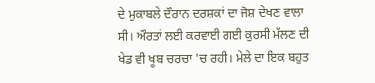ਦੇ ਮੁਕਾਬਲੇ ਦੌਰਾਨ ਦਰਸ਼ਕਾਂ ਦਾ ਜੋਸ਼ ਦੇਖਣ ਵਾਲਾ ਸੀ। ਔਰਤਾਂ ਲਈ ਕਰਵਾਈ ਗਈ ਕੁਰਸੀ ਮੱਲਣ ਦੀ ਖੇਡ ਵੀ ਖੂਬ ਚਰਚਾ 'ਚ ਰਹੀ। ਮੇਲੇ ਦਾ ਇਕ ਬਹੁਤ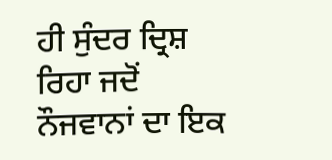ਹੀ ਸੁੰਦਰ ਦ੍ਰਿਸ਼ ਰਿਹਾ ਜਦੋਂ ਨੌਜਵਾਨਾਂ ਦਾ ਇਕ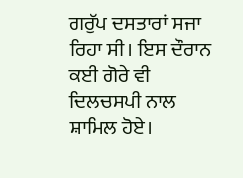ਗਰੁੱਪ ਦਸਤਾਰਾਂ ਸਜਾ ਰਿਹਾ ਸੀ। ਇਸ ਦੌਰਾਨ ਕਈ ਗੋਰੇ ਵੀ ਦਿਲਚਸਪੀ ਨਾਲ ਸ਼ਾਮਿਲ ਹੋਏ।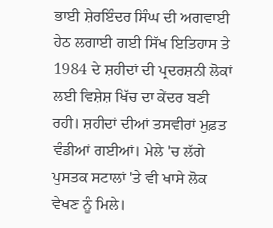ਭਾਈ ਸ਼ੇਰਇੰਦਰ ਸਿੰਘ ਦੀ ਅਗਵਾਈ ਹੇਠ ਲਗਾਈ ਗਈ ਸਿੱਖ ਇਤਿਹਾਸ ਤੇ 1984 ਦੇ ਸ਼ਹੀਦਾਂ ਦੀ ਪ੍ਰਦਰਸ਼ਨੀ ਲੋਕਾਂ ਲਈ ਵਿਸ਼ੇਸ਼ ਖਿੱਚ ਦਾ ਕੇਂਦਰ ਬਣੀ ਰਹੀ। ਸ਼ਹੀਦਾਂ ਦੀਆਂ ਤਸਵੀਰਾਂ ਮੁਫ਼ਤ ਵੰਡੀਆਂ ਗਈਆਂ। ਮੇਲੇ 'ਚ ਲੱਗੇ ਪੁਸਤਕ ਸਟਾਲਾਂ 'ਤੇ ਵੀ ਖਾਸੇ ਲੋਕ ਵੇਖਣ ਨੂੰ ਮਿਲੇ।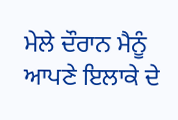ਮੇਲੇ ਦੌਰਾਨ ਮੈਨੂੰ ਆਪਣੇ ਇਲਾਕੇ ਦੇ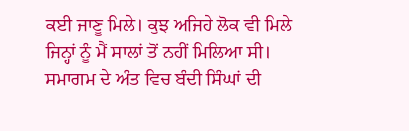ਕਈ ਜਾਣੂ ਮਿਲੇ। ਕੁਝ ਅਜਿਹੇ ਲੋਕ ਵੀ ਮਿਲੇ ਜਿਨ੍ਹਾਂ ਨੂੰ ਮੈਂ ਸਾਲਾਂ ਤੋਂ ਨਹੀਂ ਮਿਲਿਆ ਸੀ।
ਸਮਾਗਮ ਦੇ ਅੰਤ ਵਿਚ ਬੰਦੀ ਸਿੰਘਾਂ ਦੀ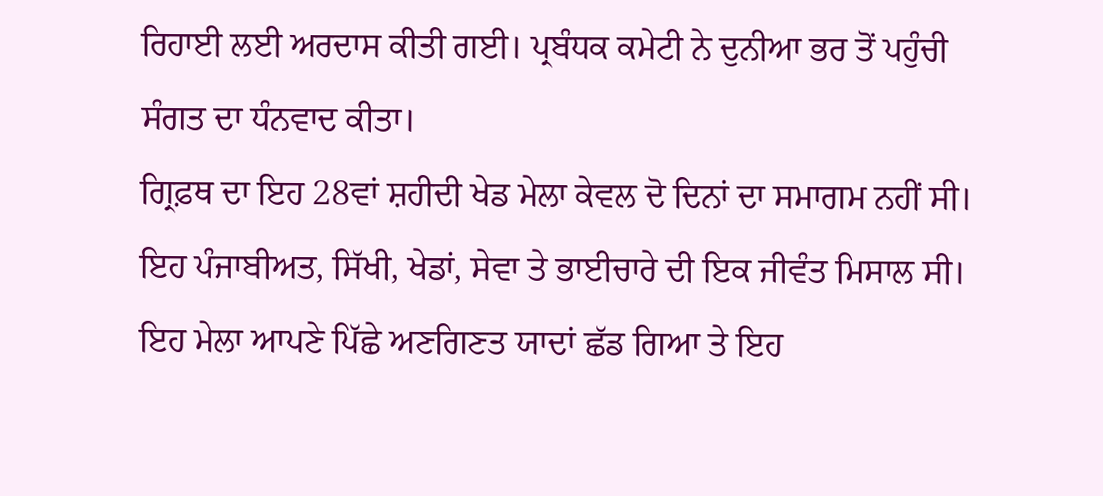ਰਿਹਾਈ ਲਈ ਅਰਦਾਸ ਕੀਤੀ ਗਈ। ਪ੍ਰਬੰਧਕ ਕਮੇਟੀ ਨੇ ਦੁਨੀਆ ਭਰ ਤੋਂ ਪਹੁੰਚੀ ਸੰਗਤ ਦਾ ਧੰਨਵਾਦ ਕੀਤਾ।
ਗ੍ਰਿਫ਼ਥ ਦਾ ਇਹ 28ਵਾਂ ਸ਼ਹੀਦੀ ਖੇਡ ਮੇਲਾ ਕੇਵਲ ਦੋ ਦਿਨਾਂ ਦਾ ਸਮਾਗਮ ਨਹੀਂ ਸੀ। ਇਹ ਪੰਜਾਬੀਅਤ, ਸਿੱਖੀ, ਖੇਡਾਂ, ਸੇਵਾ ਤੇ ਭਾਈਚਾਰੇ ਦੀ ਇਕ ਜੀਵੰਤ ਮਿਸਾਲ ਸੀ। ਇਹ ਮੇਲਾ ਆਪਣੇ ਪਿੱਛੇ ਅਣਗਿਣਤ ਯਾਦਾਂ ਛੱਡ ਗਿਆ ਤੇ ਇਹ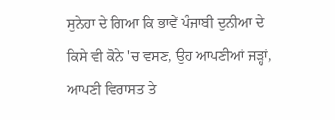ਸੁਨੇਹਾ ਦੇ ਗਿਆ ਕਿ ਭਾਵੇਂ ਪੰਜਾਬੀ ਦੁਨੀਆ ਦੇ ਕਿਸੇ ਵੀ ਕੋਨੇ 'ਚ ਵਸਣ, ਉਹ ਆਪਣੀਆਂ ਜੜ੍ਹਾਂ, ਆਪਣੀ ਵਿਰਾਸਤ ਤੇ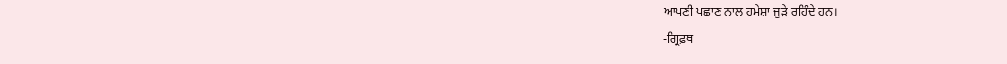ਆਪਣੀ ਪਛਾਣ ਨਾਲ ਹਮੇਸ਼ਾ ਜੁੜੇ ਰਹਿੰਦੇ ਹਨ।
-ਗ੍ਰਿਫ਼ਥ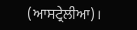(ਆਸਟ੍ਰੇਲੀਆ)।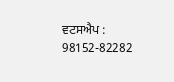ਵਟਸਐਪ : 98152-82282